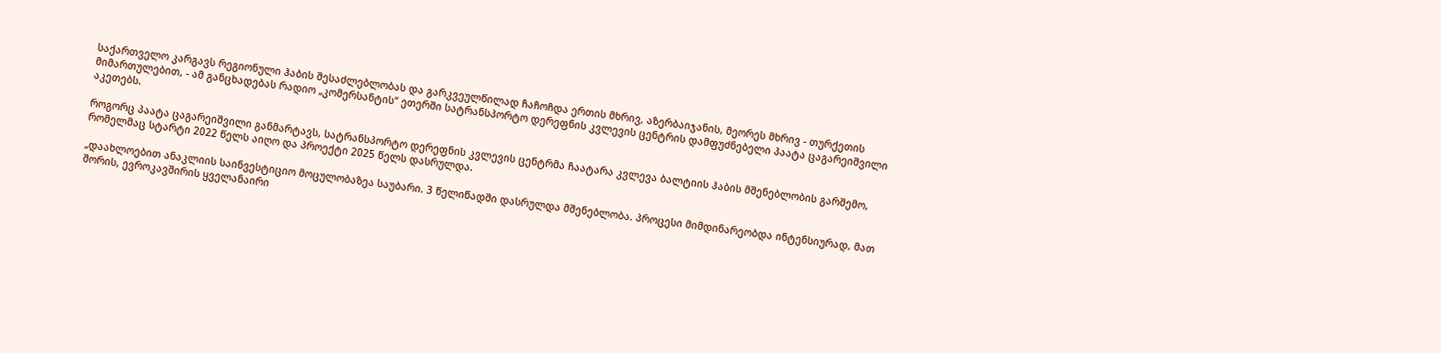საქართველო კარგავს რეგიონული ჰაბის შესაძლებლობას და გარკვეულწილად ჩაჩოჩდა ერთის მხრივ, აზერბაიჯანის, მეორეს მხრივ - თურქეთის მიმართულებით, - ამ განცხადებას რადიო „კომერსანტის“ ეთერში სატრანსპორტო დერეფნის კვლევის ცენტრის დამფუძნებელი პაატა ცაგარეიშვილი აკეთებს.

როგორც პაატა ცაგარეიშვილი განმარტავს, სატრანსპორტო დერეფნის კვლევის ცენტრმა ჩაატარა კვლევა ბალტიის ჰაბის მშენებლობის გარშემო, რომელმაც სტარტი 2022 წელს აიღო და პროექტი 2025 წელს დასრულდა.

„დაახლოებით ანაკლიის საინვესტიციო მოცულობაზეა საუბარი. 3 წელიწადში დასრულდა მშენებლობა. პროცესი მიმდინარეობდა ინტენსიურად, მათ შორის, ევროკავშირის ყველანაირი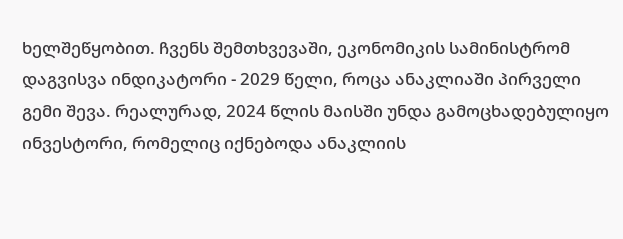ხელშეწყობით. ჩვენს შემთხვევაში, ეკონომიკის სამინისტრომ დაგვისვა ინდიკატორი - 2029 წელი, როცა ანაკლიაში პირველი გემი შევა. რეალურად, 2024 წლის მაისში უნდა გამოცხადებულიყო ინვესტორი, რომელიც იქნებოდა ანაკლიის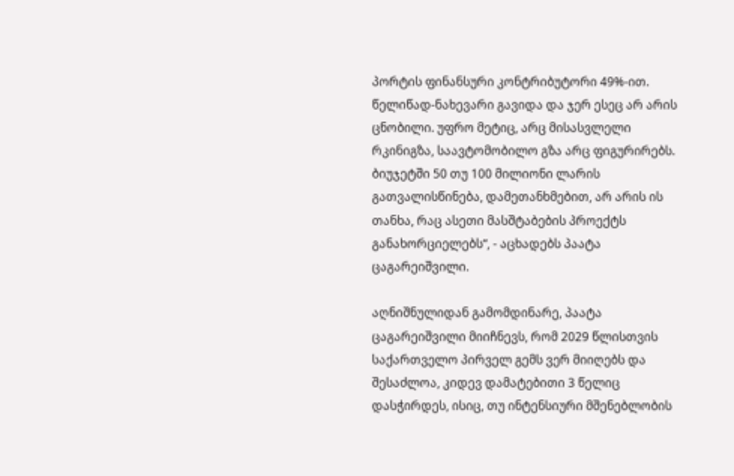პორტის ფინანსური კონტრიბუტორი 49%-ით. წელიწად-ნახევარი გავიდა და ჯერ ესეც არ არის ცნობილი. უფრო მეტიც, არც მისასვლელი რკინიგზა, საავტომობილო გზა არც ფიგურირებს. ბიუჯეტში 50 თუ 100 მილიონი ლარის გათვალისწინება, დამეთანხმებით, არ არის ის თანხა, რაც ასეთი მასშტაბების პროექტს განახორციელებს“, - აცხადებს პაატა ცაგარეიშვილი.

აღნიშნულიდან გამომდინარე, პაატა ცაგარეიშვილი მიიჩნევს, რომ 2029 წლისთვის საქართველო პირველ გემს ვერ მიიღებს და შესაძლოა, კიდევ დამატებითი 3 წელიც დასჭირდეს, ისიც, თუ ინტენსიური მშენებლობის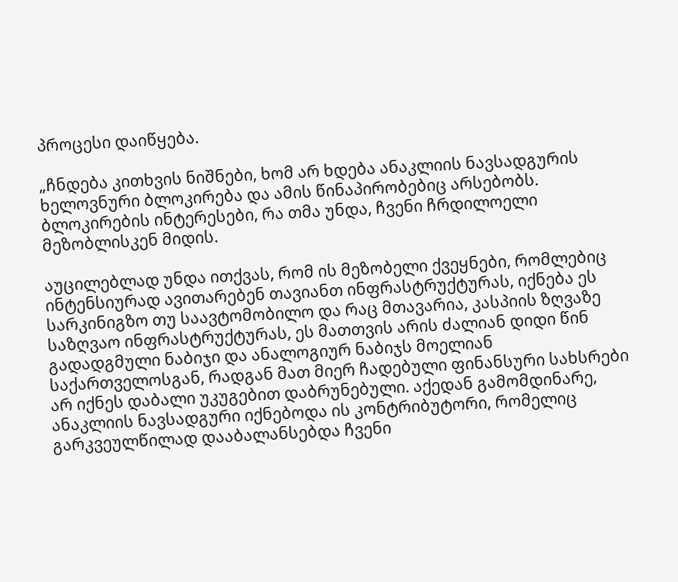პროცესი დაიწყება.

„ჩნდება კითხვის ნიშნები, ხომ არ ხდება ანაკლიის ნავსადგურის ხელოვნური ბლოკირება და ამის წინაპირობებიც არსებობს. ბლოკირების ინტერესები, რა თმა უნდა, ჩვენი ჩრდილოელი მეზობლისკენ მიდის.

აუცილებლად უნდა ითქვას, რომ ის მეზობელი ქვეყნები, რომლებიც ინტენსიურად ავითარებენ თავიანთ ინფრასტრუქტურას, იქნება ეს სარკინიგზო თუ საავტომობილო და რაც მთავარია, კასპიის ზღვაზე საზღვაო ინფრასტრუქტურას, ეს მათთვის არის ძალიან დიდი წინ გადადგმული ნაბიჯი და ანალოგიურ ნაბიჯს მოელიან საქართველოსგან, რადგან მათ მიერ ჩადებული ფინანსური სახსრები არ იქნეს დაბალი უკუგებით დაბრუნებული. აქედან გამომდინარე, ანაკლიის ნავსადგური იქნებოდა ის კონტრიბუტორი, რომელიც გარკვეულწილად დააბალანსებდა ჩვენი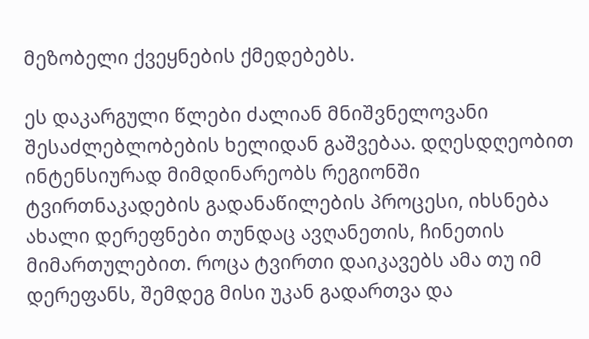მეზობელი ქვეყნების ქმედებებს.

ეს დაკარგული წლები ძალიან მნიშვნელოვანი შესაძლებლობების ხელიდან გაშვებაა. დღესდღეობით ინტენსიურად მიმდინარეობს რეგიონში ტვირთნაკადების გადანაწილების პროცესი, იხსნება ახალი დერეფნები თუნდაც ავღანეთის, ჩინეთის მიმართულებით. როცა ტვირთი დაიკავებს ამა თუ იმ დერეფანს, შემდეგ მისი უკან გადართვა და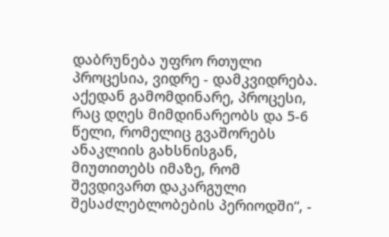დაბრუნება უფრო რთული პროცესია, ვიდრე - დამკვიდრება. აქედან გამომდინარე, პროცესი, რაც დღეს მიმდინარეობს და 5-6 წელი, რომელიც გვაშორებს ანაკლიის გახსნისგან, მიუთითებს იმაზე, რომ შევდივართ დაკარგული შესაძლებლობების პერიოდში“, -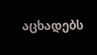აცხადებს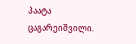პაატა ცაგარეიშვილი.